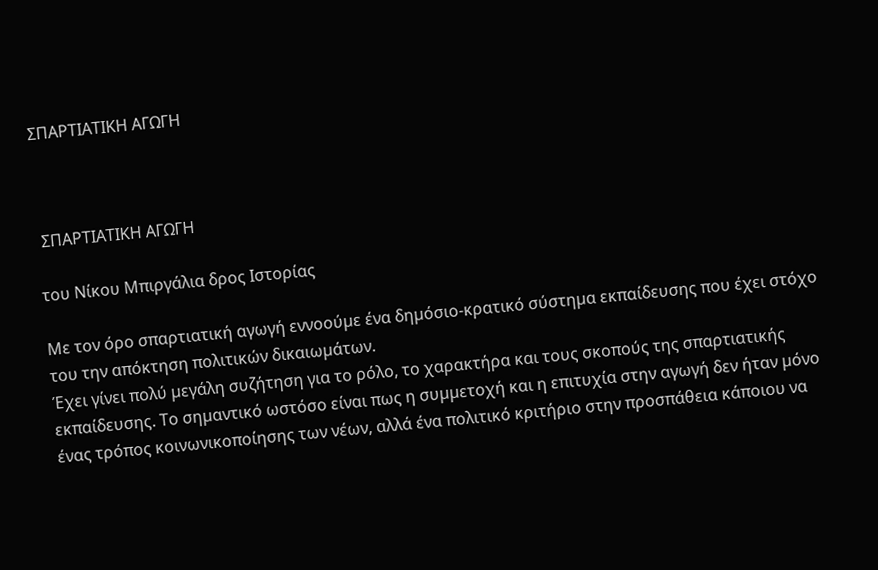ΣΠΑΡΤΙΑΤΙΚΗ ΑΓΩΓΗ



 ΣΠΑΡΤΙΑΤΙΚΗ ΑΓΩΓΗ

του Νίκου Μπιργάλια δρος Ιστορίας

Με τον όρο σπαρτιατική αγωγή εννοούµε ένα δηµόσιο-κρατικό σύστηµα εκπαίδευσης που έχει στόχο του την απόκτηση πολιτικών δικαιωµάτων.
Έχει γίνει πολύ µεγάλη συζήτηση για το ρόλο, το χαρακτήρα και τους σκοπούς της σπαρτιατικής εκπαίδευσης. Το σηµαντικό ωστόσο είναι πως η συµµετοχή και η επιτυχία στην αγωγή δεν ήταν µόνο ένας τρόπος κοινωνικοποίησης των νέων, αλλά ένα πολιτικό κριτήριο στην προσπάθεια κάποιου να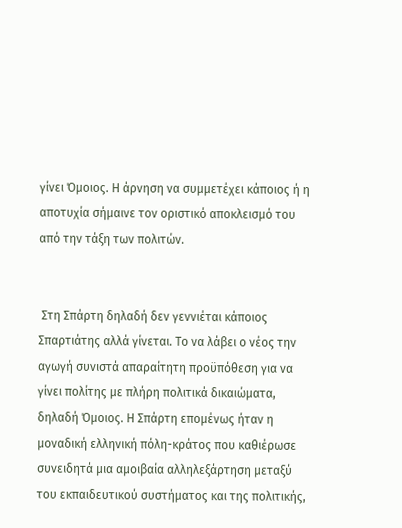γίνει Όµοιος. Η άρνηση να συµµετέχει κάποιος ή η αποτυχία σήµαινε τον οριστικό αποκλεισµό του από την τάξη των πολιτών.


 Στη Σπάρτη δηλαδή δεν γεννιέται κάποιος Σπαρτιάτης αλλά γίνεται. Το να λάβει ο νέος την αγωγή συνιστά απαραίτητη προϋπόθεση για να γίνει πολίτης µε πλήρη πολιτικά δικαιώµατα, δηλαδή Όµοιος. Η Σπάρτη εποµένως ήταν η µοναδική ελληνική πόλη-κράτος που καθιέρωσε συνειδητά µια αµοιβαία αλληλεξάρτηση µεταξύ του εκπαιδευτικού συστήµατος και της πολιτικής,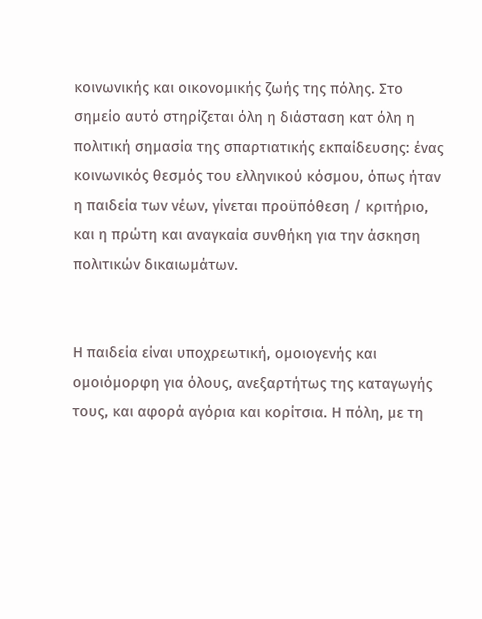κοινωνικής και οικονοµικής ζωής της πόλης. Στο σηµείο αυτό στηρίζεται όλη η διάσταση κατ όλη η πολιτική σηµασία της σπαρτιατικής εκπαίδευσης: ένας κοινωνικός θεσµός του ελληνικού κόσµου, όπως ήταν η παιδεία των νέων, γίνεται προϋπόθεση / κριτήριο, και η πρώτη και αναγκαία συνθήκη για την άσκηση πολιτικών δικαιωµάτων.


Η παιδεία είναι υποχρεωτική, οµοιογενής και οµοιόµορφη για όλους, ανεξαρτήτως της καταγωγής τους, και αφορά αγόρια και κορίτσια. Η πόλη, µε τη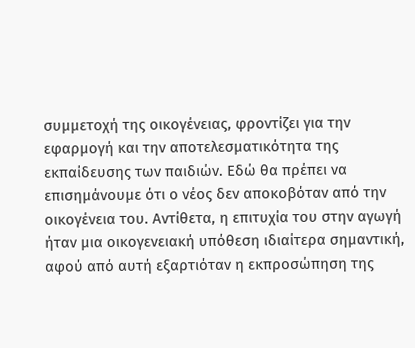συµµετοχή της οικογένειας, φροντίζει για την εφαρµογή και την αποτελεσµατικότητα της εκπαίδευσης των παιδιών. Εδώ θα πρέπει να επισηµάνουµε ότι ο νέος δεν αποκοβόταν από την οικογένεια του. Αντίθετα, η επιτυχία του στην αγωγή ήταν µια οικογενειακή υπόθεση ιδιαίτερα σηµαντική, αφού από αυτή εξαρτιόταν η εκπροσώπηση της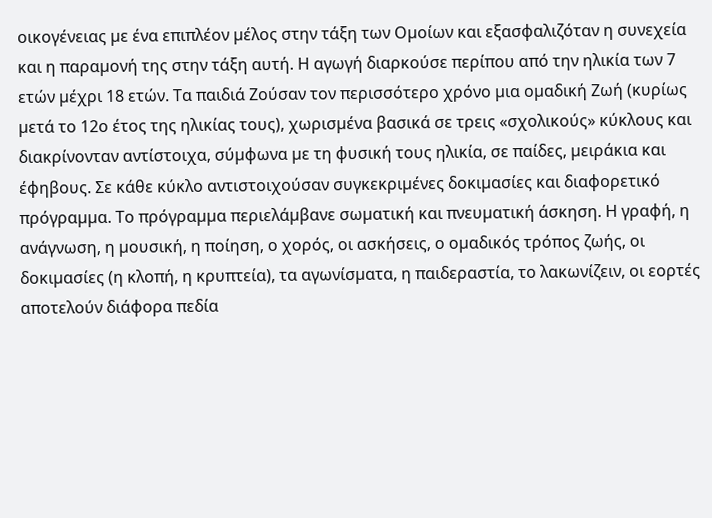οικογένειας µε ένα επιπλέον µέλος στην τάξη των Οµοίων και εξασφαλιζόταν η συνεχεία και η παραµονή της στην τάξη αυτή. Η αγωγή διαρκούσε περίπου από την ηλικία των 7 ετών µέχρι 18 ετών. Τα παιδιά Ζούσαν τον περισσότερο χρόνο µια οµαδική Ζωή (κυρίως µετά το 12ο έτος της ηλικίας τους), χωρισµένα βασικά σε τρεις «σχολικούς» κύκλους και διακρίνονταν αντίστοιχα, σύµφωνα µε τη φυσική τους ηλικία, σε παίδες, µειράκια και έφηβους. Σε κάθε κύκλο αντιστοιχούσαν συγκεκριµένες δοκιµασίες και διαφορετικό πρόγραµµα. Το πρόγραµµα περιελάµβανε σωµατική και πνευµατική άσκηση. Η γραφή, η ανάγνωση, η µουσική, η ποίηση, ο χορός, οι ασκήσεις, ο οµαδικός τρόπος ζωής, οι δοκιµασίες (η κλοπή, η κρυπτεία), τα αγωνίσµατα, η παιδεραστία, το λακωνίζειν, οι εορτές αποτελούν διάφορα πεδία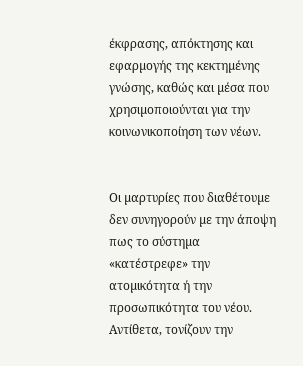έκφρασης, απόκτησης και εφαρµογής της κεκτηµένης γνώσης, καθώς και µέσα που χρησιµοποιούνται για την κοινωνικοποίηση των νέων.


Οι µαρτυρίες που διαθέτουµε δεν συνηγορούν µε την άποψη πως το σύστηµα «κατέστρεφε» την ατοµικότητα ή την προσωπικότητα του νέου. Αντίθετα, τονίζουν την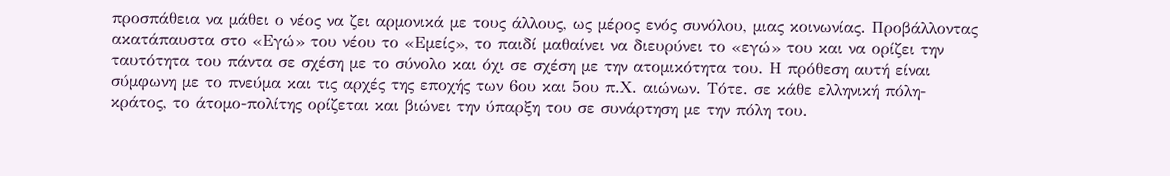προσπάθεια να µάθει ο νέος να ζει αρµονικά µε τους άλλους, ως µέρος ενός συνόλου, µιας κοινωνίας. Προβάλλοντας ακατάπαυστα στο «Εγώ» του νέου το «Εµείς», το παιδί µαθαίνει να διευρύνει το «εγώ» του και να ορίζει την ταυτότητα του πάντα σε σχέση µε το σύνολο και όχι σε σχέση µε την ατοµικότητα του. Η πρόθεση αυτή είναι σύµφωνη µε το πνεύµα και τις αρχές της εποχής των 6ου και 5ου π.Χ. αιώνων. Τότε. σε κάθε ελληνική πόλη-κράτος, το άτοµο-πολίτης ορίζεται και βιώνει την ύπαρξη του σε συνάρτηση µε την πόλη του.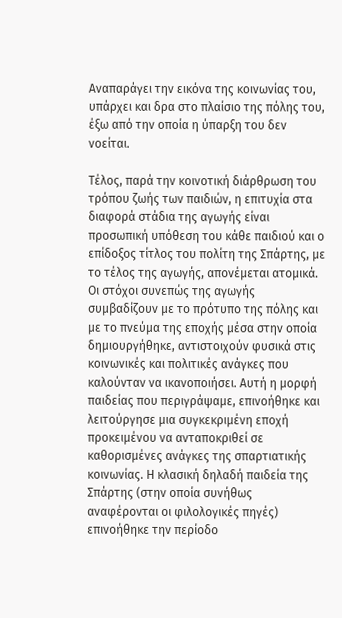Αναπαράγει την εικόνα της κοινωνίας του, υπάρχει και δρα στο πλαίσιο της πόλης του, έξω από την οποία η ύπαρξη του δεν νοείται.

Τέλος, παρά την κοινοτική διάρθρωση του τρόπου ζωής των παιδιών, η επιτυχία στα διαφορά στάδια της αγωγής είναι προσωπική υπόθεση του κάθε παιδιού και ο επίδοξος τίτλος του πολίτη της Σπάρτης, µε το τέλος της αγωγής, απονέµεται ατοµικά. Οι στόχοι συνεπώς της αγωγής συµβαδίζουν µε το πρότυπο της πόλης και µε το πνεύµα της εποχής µέσα στην οποία δηµιουργήθηκε, αντιστοιχούν φυσικά στις κοινωνικές και πολιτικές ανάγκες που καλούνταν να ικανοποιήσει. Αυτή η µορφή παιδείας που περιγράψαµε, επινοήθηκε και λειτούργησε µια συγκεκριµένη εποχή προκειµένου να ανταποκριθεί σε καθορισµένες ανάγκες της σπαρτιατικής κοινωνίας. Η κλασική δηλαδή παιδεία της Σπάρτης (στην οποία συνήθως αναφέρονται οι φιλολογικές πηγές) επινοήθηκε την περίοδο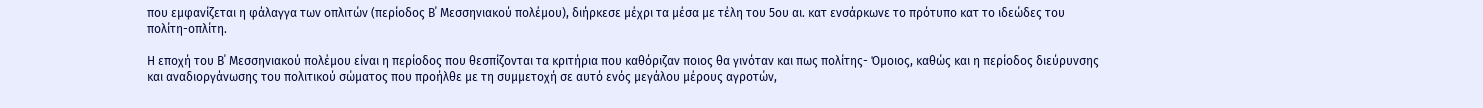που εµφανίζεται η φάλαγγα των οπλιτών (περίοδος Β΄ Μεσσηνιακού πολέµου), διήρκεσε µέχρι τα µέσα µε τέλη του 5ου αι. κατ ενσάρκωνε το πρότυπο κατ το ιδεώδες του πολίτη-οπλίτη.

Η εποχή του Β΄ Μεσσηνιακού πολέµου είναι η περίοδος που θεσπίζονται τα κριτήρια που καθόριζαν ποιος θα γινόταν και πως πολίτης- Όµοιος, καθώς και η περίοδος διεύρυνσης και αναδιοργάνωσης του πολιτικού σώµατος που προήλθε µε τη συµµετοχή σε αυτό ενός µεγάλου µέρους αγροτών,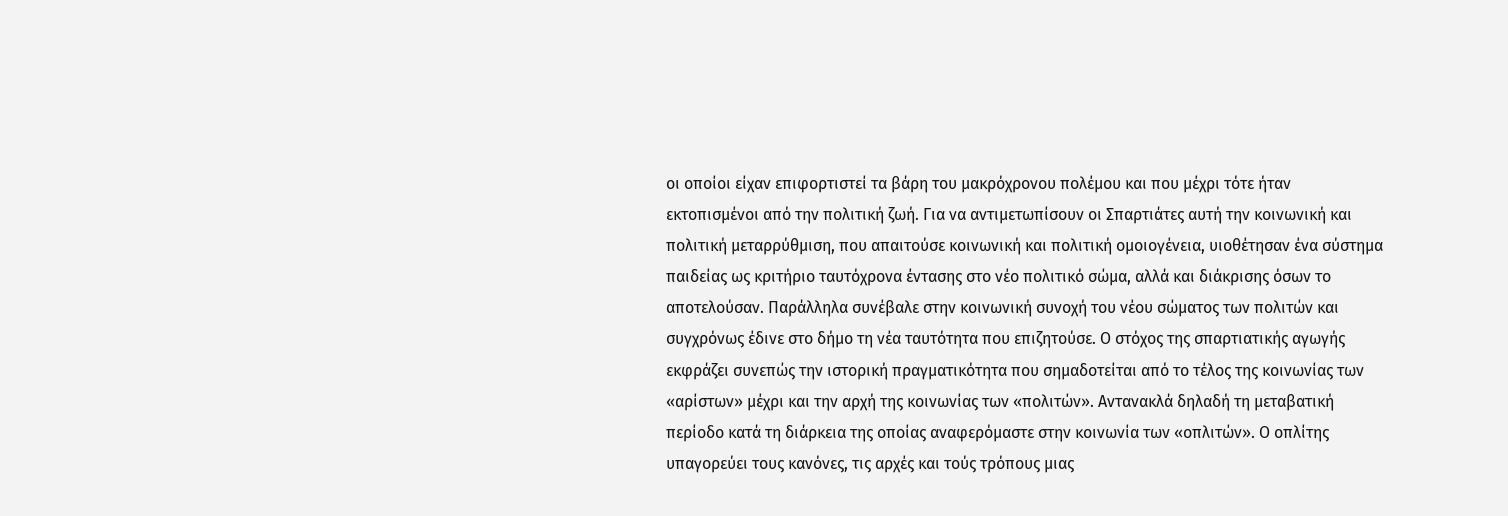οι οποίοι είχαν επιφορτιστεί τα βάρη του µακρόχρονου πολέµου και που µέχρι τότε ήταν εκτοπισµένοι από την πολιτική ζωή. Για να αντιµετωπίσουν οι Σπαρτιάτες αυτή την κοινωνική και πολιτική µεταρρύθµιση, που απαιτούσε κοινωνική και πολιτική οµοιογένεια, υιοθέτησαν ένα σύστηµα παιδείας ως κριτήριο ταυτόχρονα έντασης στο νέο πολιτικό σώµα, αλλά και διάκρισης όσων το αποτελούσαν. Παράλληλα συνέβαλε στην κοινωνική συνοχή του νέου σώµατος των πολιτών και συγχρόνως έδινε στο δήµο τη νέα ταυτότητα που επιζητούσε. Ο στόχος της σπαρτιατικής αγωγής εκφράζει συνεπώς την ιστορική πραγµατικότητα που σηµαδοτείται από το τέλος της κοινωνίας των «αρίστων» µέχρι και την αρχή της κοινωνίας των «πολιτών». Αντανακλά δηλαδή τη µεταβατική περίοδο κατά τη διάρκεια της οποίας αναφερόµαστε στην κοινωνία των «οπλιτών». Ο οπλίτης υπαγορεύει τους κανόνες, τις αρχές και τούς τρόπους µιας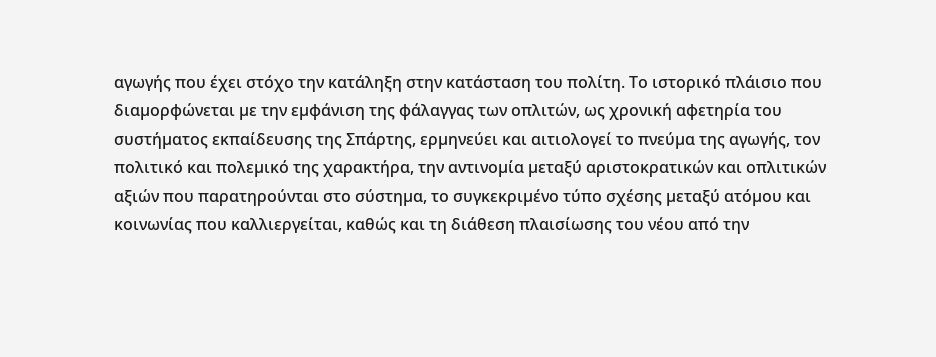αγωγής που έχει στόχο την κατάληξη στην κατάσταση του πολίτη. Το ιστορικό πλάισιο που διαµορφώνεται µε την εµφάνιση της φάλαγγας των οπλιτών, ως χρονική αφετηρία του συστήµατος εκπαίδευσης της Σπάρτης, ερµηνεύει και αιτιολογεί το πνεύµα της αγωγής, τον πολιτικό και πολεµικό της χαρακτήρα, την αντινοµία µεταξύ αριστοκρατικών και οπλιτικών αξιών που παρατηρούνται στο σύστηµα, το συγκεκριµένο τύπο σχέσης µεταξύ ατόµου και κοινωνίας που καλλιεργείται, καθώς και τη διάθεση πλαισίωσης του νέου από την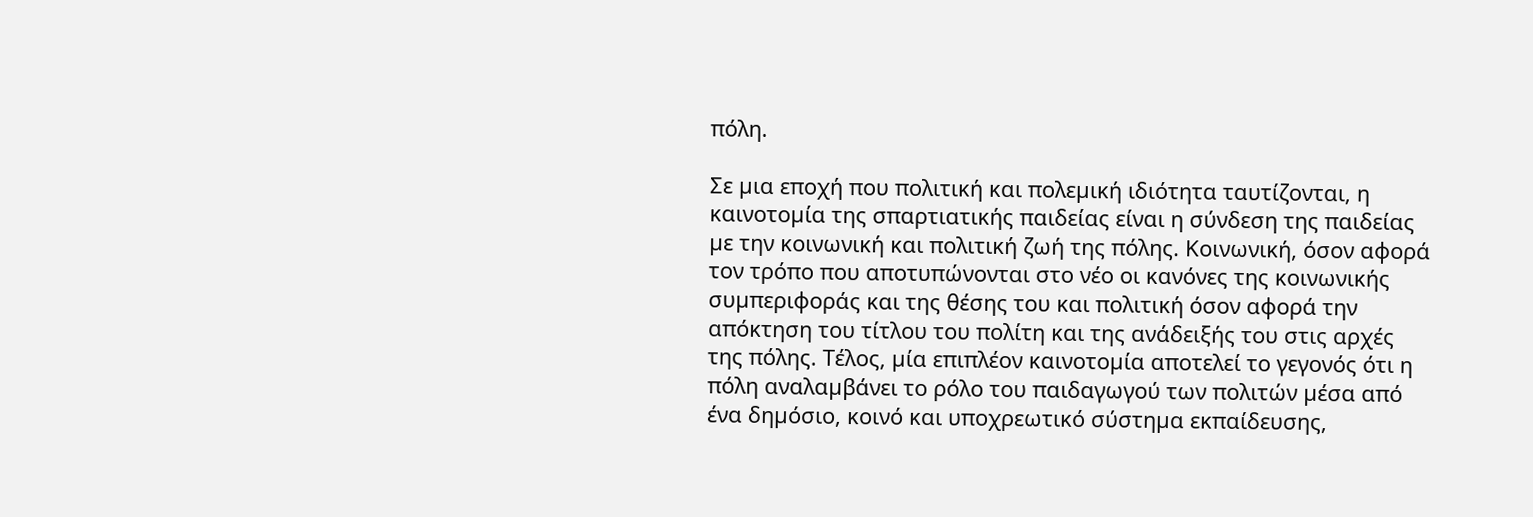πόλη.

Σε µια εποχή που πολιτική και πολεµική ιδιότητα ταυτίζονται, η καινοτοµία της σπαρτιατικής παιδείας είναι η σύνδεση της παιδείας µε την κοινωνική και πολιτική ζωή της πόλης. Κοινωνική, όσον αφορά τον τρόπο που αποτυπώνονται στο νέο οι κανόνες της κοινωνικής συµπεριφοράς και της θέσης του και πολιτική όσον αφορά την απόκτηση του τίτλου του πολίτη και της ανάδειξής του στις αρχές της πόλης. Τέλος, µία επιπλέον καινοτοµία αποτελεί το γεγονός ότι η πόλη αναλαµβάνει το ρόλο του παιδαγωγού των πολιτών µέσα από ένα δηµόσιο, κοινό και υποχρεωτικό σύστηµα εκπαίδευσης,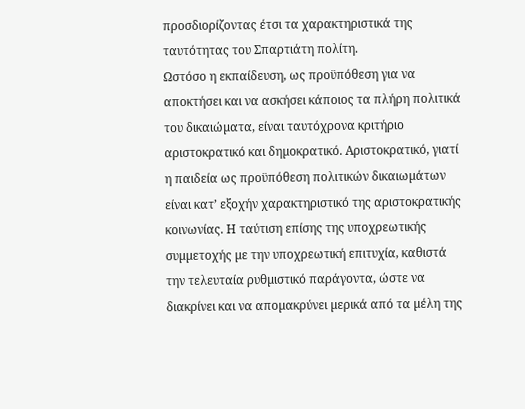προσδιορίζοντας έτσι τα χαρακτηριστικά της ταυτότητας του Σπαρτιάτη πολίτη.
Ωστόσο η εκπαίδευση, ως προϋπόθεση για να αποκτήσει και να ασκήσει κάποιος τα πλήρη πολιτικά του δικαιώµατα, είναι ταυτόχρονα κριτήριο αριστοκρατικό και δηµοκρατικό. Αριστοκρατικό, γιατί η παιδεία ως προϋπόθεση πολιτικών δικαιωµάτων είναι κατ’ εξοχήν χαρακτηριστικό της αριστοκρατικής κοινωνίας. Η ταύτιση επίσης της υποχρεωτικής συµµετοχής µε την υποχρεωτική επιτυχία, καθιστά την τελευταία ρυθµιστικό παράγοντα, ώστε να διακρίνει και να αποµακρύνει µερικά από τα µέλη της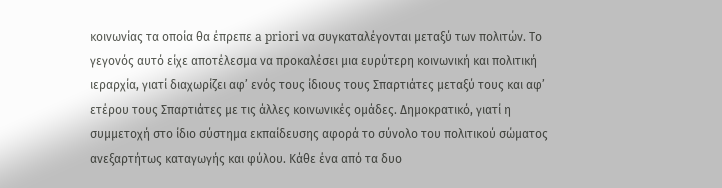κοινωνίας τα οποία θα έπρεπε a priori να συγκαταλέγονται µεταξύ των πολιτών. Το γεγονός αυτό είχε αποτέλεσµα να προκαλέσει µια ευρύτερη κοινωνική και πολιτική ιεραρχία, γιατί διαχωρίζει αφ’ ενός τους ίδιους τους Σπαρτιάτες µεταξύ τους και αφ’ ετέρου τους Σπαρτιάτες µε τις άλλες κοινωνικές οµάδες. ∆ηµοκρατικό, γιατί η συµµετοχή στο ίδιο σύστηµα εκπαίδευσης αφορά το σύνολο του πολιτικού σώµατος ανεξαρτήτως καταγωγής και φύλου. Κάθε ένα από τα δυο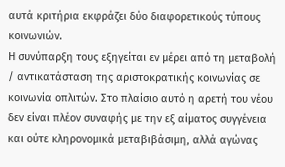αυτά κριτήρια εκφράζει δύο διαφορετικούς τύπους κοινωνιών.
Η συνύπαρξη τους εξηγείται εν µέρει από τη µεταβολή / αντικατάσταση της αριστοκρατικής κοινωνίας σε κοινωνία οπλιτών. Στο πλαίσιο αυτό η αρετή του νέου δεν είναι πλέον συναφής µε την εξ αίµατος συγγένεια και ούτε κληρονοµικά µεταβιβάσιµη, αλλά αγώνας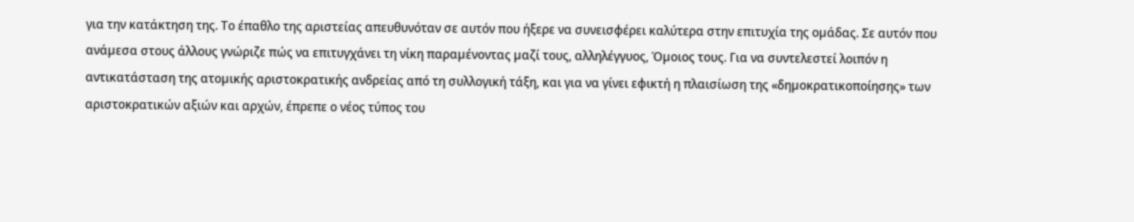για την κατάκτηση της. Το έπαθλο της αριστείας απευθυνόταν σε αυτόν που ήξερε να συνεισφέρει καλύτερα στην επιτυχία της οµάδας. Σε αυτόν που ανάµεσα στους άλλους γνώριζε πώς να επιτυγχάνει τη νίκη παραµένοντας µαζί τους, αλληλέγγυος, Όµοιος τους. Για να συντελεστεί λοιπόν η αντικατάσταση της ατοµικής αριστοκρατικής ανδρείας από τη συλλογική τάξη, και για να γίνει εφικτή η πλαισίωση της «δηµοκρατικοποίησης» των αριστοκρατικών αξιών και αρχών, έπρεπε ο νέος τύπος του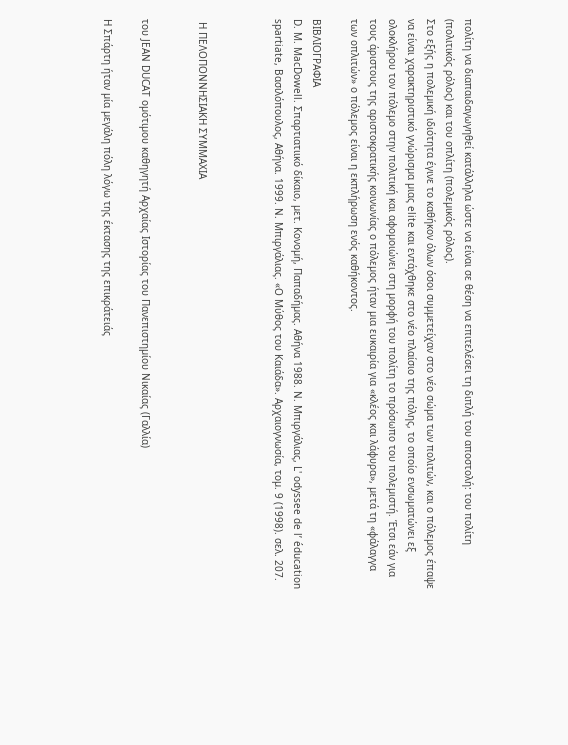πολίτη να διαπαιδαγωγηθεί κατάλληλα ώστε να είναι σε θέση να επιτελέσει τη διπλή του αποστολή: του πολίτη (πολιτικός ρόλος) και του οπλίτη (πολεµικός ρόλος).
Στο εξής η πολεµική ιδιότητα έγινε το καθήκον όλων όσοι συµµετείχαν στο νέο σώµα των πολιτών, και ο πόλεµος έπαψε να είναι χαρακτηριστικό γνώρισµα µιας elite και εντάχθηκε στο νέο πλαίσιο της πόλης, το οποίο ενσωµατώνει εξ ολοκλήρου τον πόλεµο στην πολιτική και αφοµοιώνει στη µορφή του πολίτη το πρόσωπο του πολεµιστή. Έτσι εάν για τους άριστους της αριστοκρατικής κοινωνίας ο πόλεµος ήταν µια ευκαιρία για «κλέος και λάφυρα», µετά τη «φάλαγγα των οπλιτών» ο πόλεµος είναι η εκπλήρωση ενός καθήκοντος.

ΒΙΒΛΙΟΓΡΑΦΙΑ
D. M. MacDowell. Σπαρτιατιικό δίκαιο, µετ. Κονοµή, Παπαδήµας. Αθήνα 1988. Ν. Μπιργάλιας, L' odyssee de l’ éducation spartiate, Βασιλόπουλος, Αθήνα. 1999. Ν. Μπιργάλιας. «Ο Μύθος του Καιάδα». Αρχαιογνωσία, τοµ. 9 (1998). σελ. 207.



 Η ΠΕΛΟΠΟΝΝΗΣΙΑΚΗ ΣΥΜΜΑΧΙΑ


του JEAN DUCAT οµότιµου καθηγητή Αρχαίας Ιστορίας του Πανεπιστηµίου Νικαίας (Γαλλία)

Η Σπάρτη ήταν µία µεγάλη πόλη λόγω της έκτασης της επικράτειάς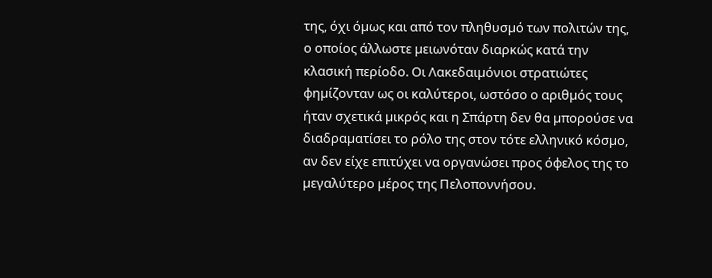της, όχι όµως και από τον πληθυσµό των πολιτών της, ο οποίος άλλωστε µειωνόταν διαρκώς κατά την κλασική περίοδο. Οι Λακεδαιµόνιοι στρατιώτες φηµίζονταν ως oι καλύτεροι, ωστόσο ο αριθµός τους ήταν σχετικά µικρός και η Σπάρτη δεν θα µπορούσε να διαδραµατίσει το ρόλο της στον τότε ελληνικό κόσµο, αν δεν είχε επιτύχει να οργανώσει προς όφελος της το µεγαλύτερο µέρος της Πελοποννήσου.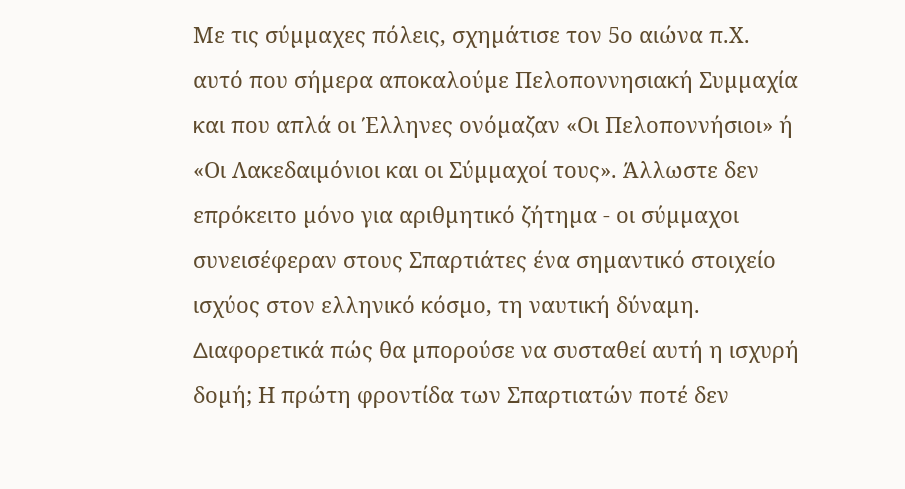Με τις σύµµαχες πόλεις, σχηµάτισε τον 5ο αιώνα π.Χ. αυτό που σήµερα αποκαλούµε Πελοποννησιακή Συµµαχία και που απλά οι Έλληνες ονόµαζαν «Οι Πελοποννήσιοι» ή «Οι Λακεδαιµόνιοι και οι Σύµµαχοί τους». Άλλωστε δεν επρόκειτο µόνο για αριθµητικό ζήτηµα - οι σύµµαχοι συνεισέφεραν στους Σπαρτιάτες ένα σηµαντικό στοιχείο ισχύος στον ελληνικό κόσµο, τη ναυτική δύναµη. ∆ιαφορετικά πώς θα µπορούσε να συσταθεί αυτή η ισχυρή δοµή; Η πρώτη φροντίδα των Σπαρτιατών ποτέ δεν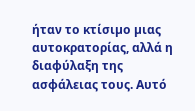ήταν το κτίσιµο µιας αυτοκρατορίας, αλλά η διαφύλαξη της ασφάλειας τους. Αυτό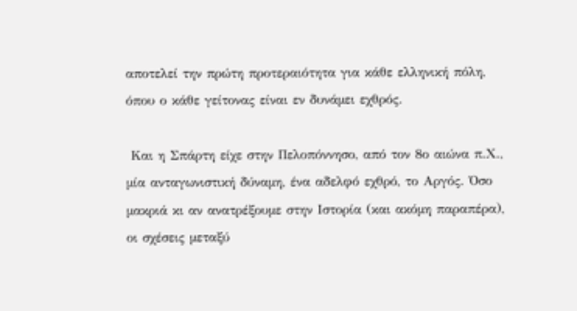αποτελεί την πρώτη προτεραιότητα για κάθε ελληνική πόλη, όπου ο κάθε γείτονας είναι εν δυνάµει εχθρός.

 Και η Σπάρτη είχε στην Πελοπόννησο, από τον 8ο αιώνα π.Χ., µία ανταγωνιστική δύναµη, ένα αδελφό εχθρό, το Αργός. Όσο µακριά κι αν ανατρέξουµε στην Ιστορία (και ακόµη παραπέρα), οι σχέσεις µεταξύ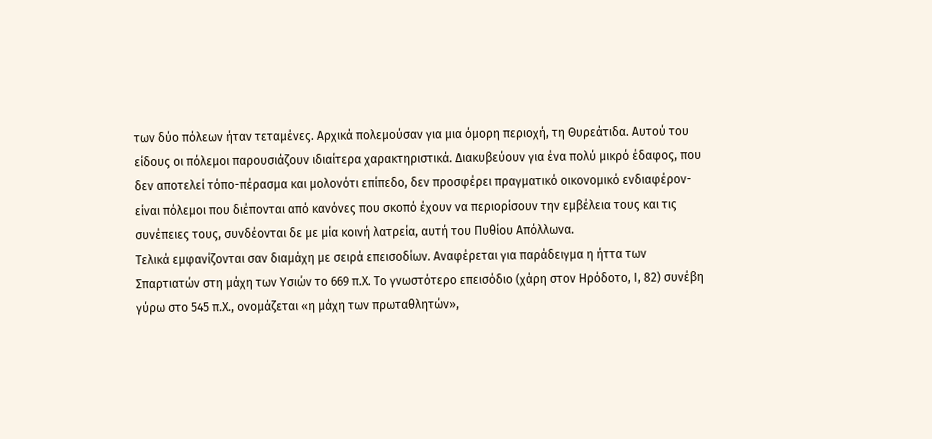των δύο πόλεων ήταν τεταµένες. Αρχικά πολεµούσαν για µια όµορη περιοχή, τη Θυρεάτιδα. Αυτού του είδους οι πόλεµοι παρουσιάζουν ιδιαίτερα χαρακτηριστικά. ∆ιακυβεύουν για ένα πολύ µικρό έδαφος, που δεν αποτελεί τόπο-πέρασµα και µολονότι επίπεδο, δεν προσφέρει πραγµατικό οικονοµικό ενδιαφέρον- είναι πόλεµοι που διέπονται από κανόνες που σκοπό έχουν να περιορίσουν την εµβέλεια τους και τις συνέπειες τους, συνδέονται δε µε µία κοινή λατρεία, αυτή του Πυθίου Απόλλωνα.
Τελικά εµφανίζονται σαν διαµάχη µε σειρά επεισοδίων. Αναφέρεται για παράδειγµα η ήττα των Σπαρτιατών στη µάχη των Υσιών το 669 π.Χ. Το γνωστότερο επεισόδιο (χάρη στον Ηρόδοτο, Ι, 82) συνέβη γύρω στο 545 π.Χ., ονοµάζεται «η µάχη των πρωταθλητών»,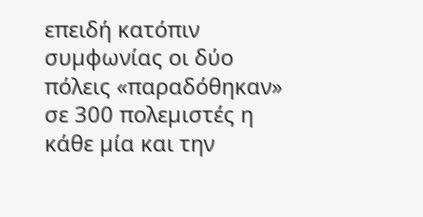επειδή κατόπιν συµφωνίας οι δύο πόλεις «παραδόθηκαν» σε 300 πολεµιστές η κάθε µία και την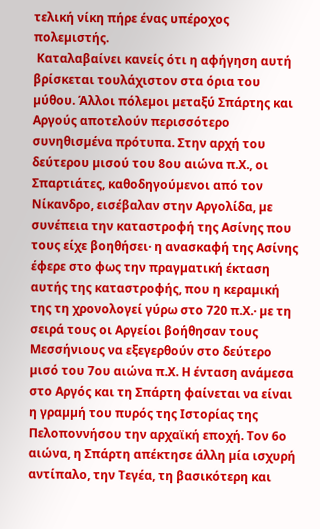τελική νίκη πήρε ένας υπέροχος πολεµιστής.
 Καταλαβαίνει κανείς ότι η αφήγηση αυτή βρίσκεται τουλάχιστον στα όρια του µύθου. Άλλοι πόλεµοι µεταξύ Σπάρτης και Αργούς αποτελούν περισσότερο συνηθισµένα πρότυπα. Στην αρχή του δεύτερου µισού του 8ου αιώνα π.Χ., οι Σπαρτιάτες, καθοδηγούµενοι από τον Νίκανδρο, εισέβαλαν στην Αργολίδα, µε συνέπεια την καταστροφή της Ασίνης που τους είχε βοηθήσει· η ανασκαφή της Ασίνης έφερε στο φως την πραγµατική έκταση αυτής της καταστροφής, που η κεραµική της τη χρονολογεί γύρω στο 720 π.Χ.· µε τη σειρά τους οι Αργείοι βοήθησαν τους Μεσσήνιους να εξεγερθούν στο δεύτερο µισό του 7ου αιώνα π.Χ. Η ένταση ανάµεσα στο Αργός και τη Σπάρτη φαίνεται να είναι η γραµµή του πυρός της Ιστορίας της Πελοποννήσου την αρχαϊκή εποχή. Τον 6ο αιώνα, η Σπάρτη απέκτησε άλλη µία ισχυρή αντίπαλο, την Τεγέα, τη βασικότερη και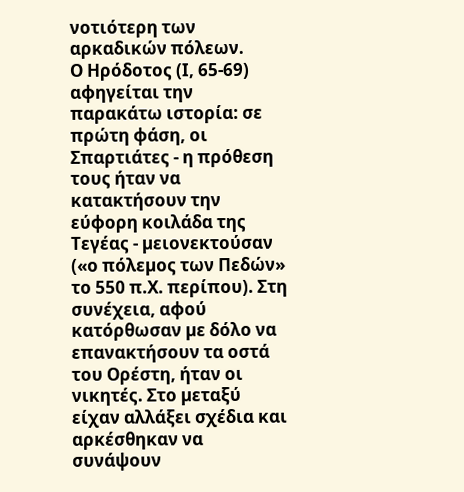νοτιότερη των αρκαδικών πόλεων.
Ο Ηρόδοτος (Ι, 65-69) αφηγείται την παρακάτω ιστορία: σε πρώτη φάση, οι Σπαρτιάτες - η πρόθεση τους ήταν να κατακτήσουν την εύφορη κοιλάδα της Τεγέας - µειονεκτούσαν («ο πόλεµος των Πεδών» το 550 π.Χ. περίπου). Στη συνέχεια, αφού κατόρθωσαν µε δόλο να επανακτήσουν τα οστά του Ορέστη, ήταν οι νικητές. Στο µεταξύ είχαν αλλάξει σχέδια και αρκέσθηκαν να συνάψουν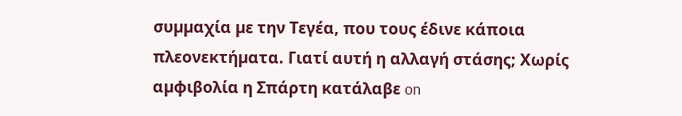συµµαχία µε την Τεγέα, που τους έδινε κάποια πλεονεκτήµατα. Γιατί αυτή η αλλαγή στάσης; Χωρίς αµφιβολία η Σπάρτη κατάλαβε on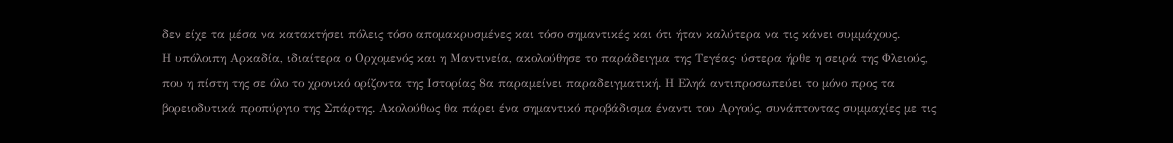δεν είχε τα µέσα να κατακτήσει πόλεις τόσο αποµακρυσµένες και τόσο σηµαντικές και ότι ήταν καλύτερα να τις κάνει συµµάχους.
Η υπόλοιπη Αρκαδία, ιδιαίτερα ο Ορχοµενός και η Μαντινεία, ακολούθησε το παράδειγµα της Τεγέας· ύστερα ήρθε η σειρά της Φλειούς, που η πίστη της σε όλο το χρονικό ορίζοντα της Ιστορίας 8α παραµείνει παραδειγµατική. Η Εληά αντιπροσωπεύει το µόνο προς τα βορειοδυτικά προπύργιο της Σπάρτης. Ακολούθως θα πάρει ένα σηµαντικό προβάδισµα έναντι του Αργούς, συνάπτοντας συµµαχίες µε τις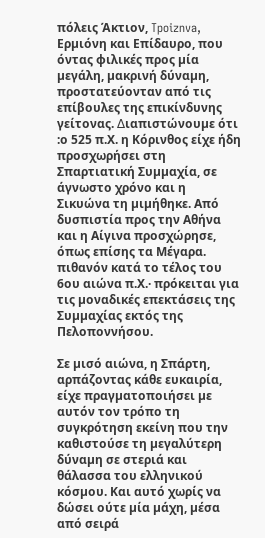πόλεις Άκτιον, Tpoiznva, Ερµιόνη και Επίδαυρο, που όντας φιλικές προς µία µεγάλη, µακρινή δύναµη, προστατεύονταν από τις επίβουλες της επικίνδυνης γείτονας. ∆ιαπιστώνουµε ότι :ο 525 π.Χ. η Κόρινθος είχε ήδη προσχωρήσει στη Σπαρτιατική Συµµαχία, σε άγνωστο χρόνο και η Σικυώνα τη µιµήθηκε. Από δυσπιστία προς την Αθήνα και η Αίγινα προσχώρησε, όπως επίσης τα Μέγαρα. πιθανόν κατά το τέλος του 6ου αιώνα π.Χ.· πρόκειται για τις µοναδικές επεκτάσεις της Συµµαχίας εκτός της Πελοποννήσου.

Σε µισό αιώνα, η Σπάρτη, αρπάζοντας κάθε ευκαιρία, είχε πραγµατοποιήσει µε αυτόν τον τρόπο τη συγκρότηση εκείνη που την καθιστούσε τη µεγαλύτερη δύναµη σε στεριά και θάλασσα του ελληνικού κόσµου. Και αυτό χωρίς να δώσει ούτε µία µάχη, µέσα από σειρά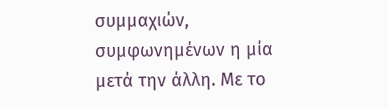συµµαχιών, συµφωνηµένων η µία µετά την άλλη. Με το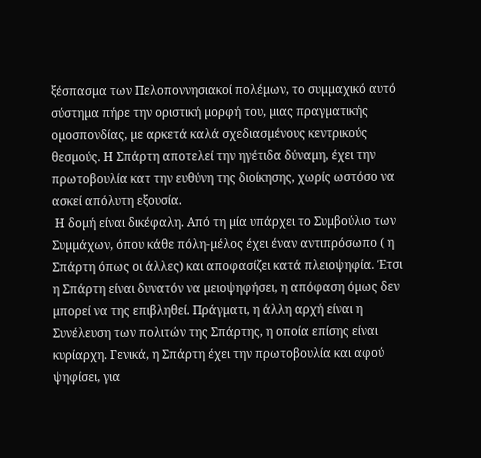ξέσπασµα των Πελοποννησιακοί πολέµων, το συµµαχικό αυτό σύστηµα πήρε την οριστική µορφή του, µιας πραγµατικής οµοσπονδίας, µε αρκετά καλά σχεδιασµένους κεντρικούς θεσµούς. Η Σπάρτη αποτελεί την ηγέτιδα δύναµη, έχει την πρωτοβουλία κατ την ευθύνη της διοίκησης, χωρίς ωστόσο να ασκεί απόλυτη εξουσία.
 Η δοµή είναι δικέφαλη. Από τη µία υπάρχει το Συµβούλιο των Συµµάχων, όπου κάθε πόλη-µέλος έχει έναν αντιπρόσωπο ( η Σπάρτη όπως οι άλλες) και αποφασίζει κατά πλειοψηφία. Έτσι η Σπάρτη είναι δυνατόν να µειοψηφήσει, η απόφαση όµως δεν µπορεί να της επιβληθεί. Πράγµατι, η άλλη αρχή είναι η Συνέλευση των πολιτών της Σπάρτης, η οποία επίσης είναι κυρίαρχη. Γενικά, η Σπάρτη έχει την πρωτοβουλία και αφού ψηφίσει, για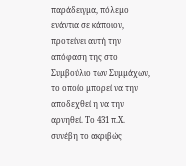παράδειγµα, πόλεµο ενάντια σε κάποιον, προτείνει αυτή την απόφαση της στο Συµβούλιο των Συµµάχων, το οποίο µπορεί να την αποδεχθεί η να την αρνηθεί. Το 431 π.Χ. συνέβη το ακριβώς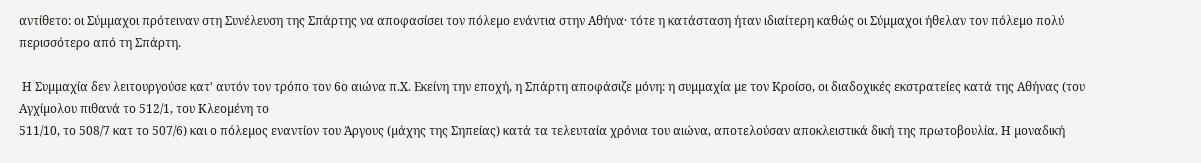αντίθετο: οι Σύµµαχοι πρότειναν στη Συνέλευση της Σπάρτης να αποφασίσει τον πόλεµο ενάντια στην Αθήνα· τότε η κατάσταση ήταν ιδιαίτερη καθώς οι Σύµµαχοι ήθελαν τον πόλεµο πολύ περισσότερο από τη Σπάρτη.

 Η Συµµαχία δεν λειτουργούσε κατ' αυτόν τον τρόπο τον 6ο αιώνα π.Χ. Εκείνη την εποχή, η Σπάρτη αποφάσιζε µόνη: η συµµαχία µε τον Κροίσο, οι διαδοχικές εκστρατείες κατά της Αθήνας (του Αγχίµολου πιθανά το 512/1, του Κλεοµένη το
511/10, το 508/7 κατ το 507/6) και ο πόλεµος εναντίον του Άργους (µάχης της Σηπείας) κατά τα τελευταία χρόνια του αιώνα, αποτελούσαν αποκλειστικά δική της πρωτοβουλία. Η µοναδική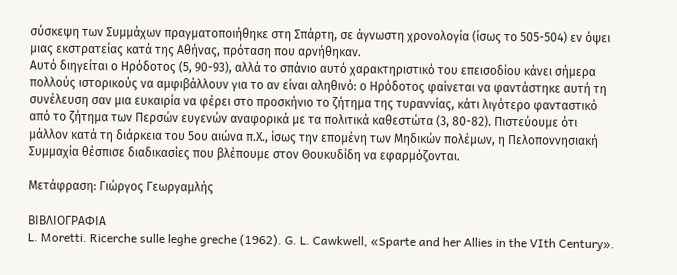σύσκεψη των Συµµάχων πραγµατοποιήθηκε στη Σπάρτη, σε άγνωστη χρονολογία (ίσως το 505-504) εν όψει µιας εκστρατείας κατά της Αθήνας, πρόταση που αρνήθηκαν.
Αυτό διηγείται ο Ηρόδοτος (5, 90-93), αλλά το σπάνιο αυτό χαρακτηριστικό του επεισοδίου κάνει σήµερα πολλούς ιστορικούς να αµφιβάλλουν για το αν είναι αληθινό: ο Ηρόδοτος φαίνεται να φαντάστηκε αυτή τη συνέλευση σαν µια ευκαιρία να φέρει στο προσκήνιο το ζήτηµα της τυραννίας, κάτι λιγότερο φανταστικό από το ζήτηµα των Περσών ευγενών αναφορικά µε τα πολιτικά καθεστώτα (3, 80-82). Πιστεύουµε ότι µάλλον κατά τη διάρκεια του 5ου αιώνα π.Χ., ίσως την εποµένη των Μηδικών πολέµων, η Πελοποννησιακή Συµµαχία θέσπισε διαδικασίες που βλέπουµε στον Θουκυδίδη να εφαρµόζονται.

Μετάφραση: Γιώργος Γεωργαµλής

ΒΙΒΛΙΟΓΡΑΦΙΑ
L. Moretti. Ricerche sulle leghe greche (1962). G. L. Cawkwell, «Sparte and her Allies in the VIth Century».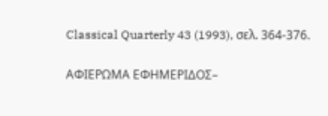Classical Quarterly 43 (1993), σελ. 364-376.

ΑΦΙΕΡΩΜΑ ΕΦΗΜΕΡΙΔΟΣ–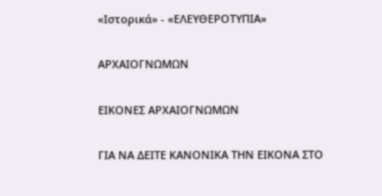«Ιστορικά» - «ΕΛΕΥΘΕΡΟΤΥΠΙΑ»

ΑΡΧΑΙΟΓΝΩΜΩΝ

ΕΙΚΟΝΕΣ ΑΡΧΑΙΟΓΝΩΜΩΝ

ΓΙΑ ΝΑ ΔΕΙΤΕ ΚΑΝΟΝΙΚΑ ΤΗΝ ΕΙΚΟΝΑ ΣΤΟ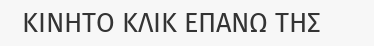ΚΙΝΗΤΟ ΚΛΙΚ ΕΠΑΝΩ ΤΗΣ